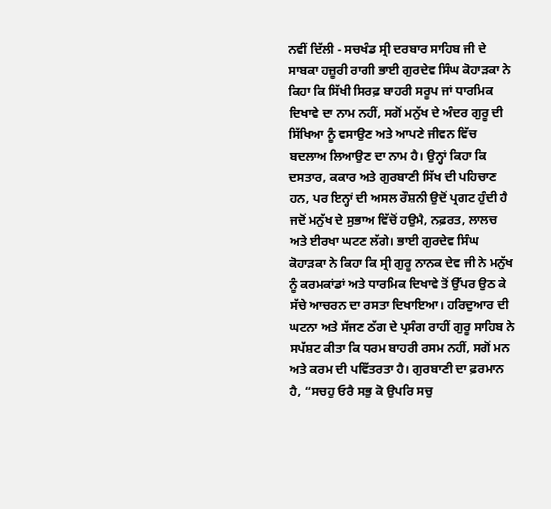ਨਵੀਂ ਦਿੱਲੀ - ਸਚਖੰਡ ਸ੍ਰੀ ਦਰਬਾਰ ਸਾਹਿਬ ਜੀ ਦੇ ਸਾਬਕਾ ਹਜ਼ੂਰੀ ਰਾਗੀ ਭਾਈ ਗੁਰਦੇਵ ਸਿੰਘ ਕੋਹਾੜਕਾ ਨੇ ਕਿਹਾ ਕਿ ਸਿੱਖੀ ਸਿਰਫ਼ ਬਾਹਰੀ ਸਰੂਪ ਜਾਂ ਧਾਰਮਿਕ ਦਿਖਾਵੇ ਦਾ ਨਾਮ ਨਹੀਂ, ਸਗੋਂ ਮਨੁੱਖ ਦੇ ਅੰਦਰ ਗੁਰੂ ਦੀ ਸਿੱਖਿਆ ਨੂੰ ਵਸਾਉਣ ਅਤੇ ਆਪਣੇ ਜੀਵਨ ਵਿੱਚ ਬਦਲਾਅ ਲਿਆਉਣ ਦਾ ਨਾਮ ਹੈ। ਉਨ੍ਹਾਂ ਕਿਹਾ ਕਿ ਦਸਤਾਰ, ਕਕਾਰ ਅਤੇ ਗੁਰਬਾਣੀ ਸਿੱਖ ਦੀ ਪਹਿਚਾਣ ਹਨ, ਪਰ ਇਨ੍ਹਾਂ ਦੀ ਅਸਲ ਰੌਸ਼ਨੀ ਉਦੋਂ ਪ੍ਰਗਟ ਹੁੰਦੀ ਹੈ ਜਦੋਂ ਮਨੁੱਖ ਦੇ ਸੁਭਾਅ ਵਿੱਚੋਂ ਹਉਮੈ, ਨਫ਼ਰਤ, ਲਾਲਚ ਅਤੇ ਈਰਖਾ ਘਟਣ ਲੱਗੇ। ਭਾਈ ਗੁਰਦੇਵ ਸਿੰਘ ਕੋਹਾੜਕਾ ਨੇ ਕਿਹਾ ਕਿ ਸ੍ਰੀ ਗੁਰੂ ਨਾਨਕ ਦੇਵ ਜੀ ਨੇ ਮਨੁੱਖ ਨੂੰ ਕਰਮਕਾਂਡਾਂ ਅਤੇ ਧਾਰਮਿਕ ਦਿਖਾਵੇ ਤੋਂ ਉੱਪਰ ਉਠ ਕੇ ਸੱਚੇ ਆਚਰਨ ਦਾ ਰਸਤਾ ਦਿਖਾਇਆ। ਹਰਿਦੁਆਰ ਦੀ ਘਟਨਾ ਅਤੇ ਸੱਜਣ ਠੱਗ ਦੇ ਪ੍ਰਸੰਗ ਰਾਹੀਂ ਗੁਰੂ ਸਾਹਿਬ ਨੇ ਸਪੱਸ਼ਟ ਕੀਤਾ ਕਿ ਧਰਮ ਬਾਹਰੀ ਰਸਮ ਨਹੀਂ, ਸਗੋਂ ਮਨ ਅਤੇ ਕਰਮ ਦੀ ਪਵਿੱਤਰਤਾ ਹੈ। ਗੁਰਬਾਣੀ ਦਾ ਫ਼ਰਮਾਨ ਹੈ, “ਸਚਹੁ ਓਰੈ ਸਭੁ ਕੋ ਉਪਰਿ ਸਚੁ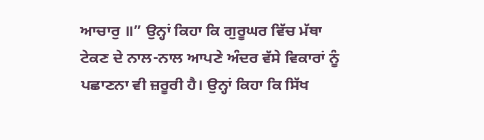ਆਚਾਰੁ ॥” ਉਨ੍ਹਾਂ ਕਿਹਾ ਕਿ ਗੁਰੂਘਰ ਵਿੱਚ ਮੱਥਾ ਟੇਕਣ ਦੇ ਨਾਲ-ਨਾਲ ਆਪਣੇ ਅੰਦਰ ਵੱਸੇ ਵਿਕਾਰਾਂ ਨੂੰ ਪਛਾਣਨਾ ਵੀ ਜ਼ਰੂਰੀ ਹੈ। ਉਨ੍ਹਾਂ ਕਿਹਾ ਕਿ ਸਿੱਖ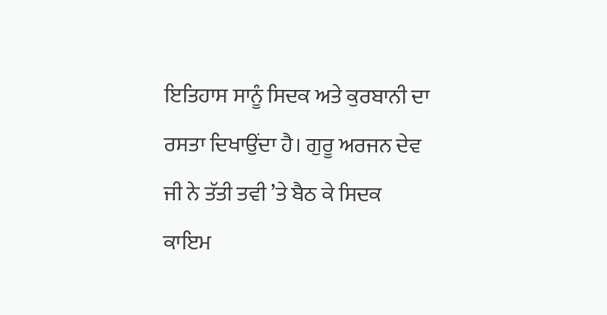ਇਤਿਹਾਸ ਸਾਨੂੰ ਸਿਦਕ ਅਤੇ ਕੁਰਬਾਨੀ ਦਾ ਰਸਤਾ ਦਿਖਾਉਂਦਾ ਹੈ। ਗੁਰੂ ਅਰਜਨ ਦੇਵ ਜੀ ਨੇ ਤੱਤੀ ਤਵੀ ’ਤੇ ਬੈਠ ਕੇ ਸਿਦਕ ਕਾਇਮ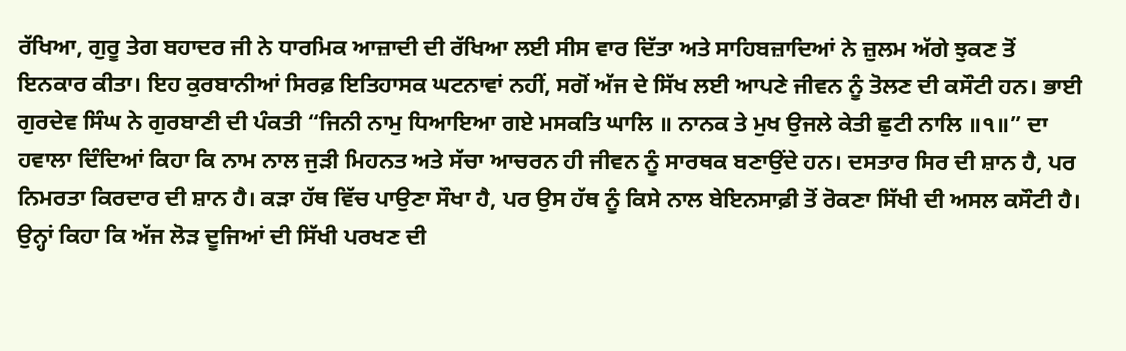ਰੱਖਿਆ, ਗੁਰੂ ਤੇਗ ਬਹਾਦਰ ਜੀ ਨੇ ਧਾਰਮਿਕ ਆਜ਼ਾਦੀ ਦੀ ਰੱਖਿਆ ਲਈ ਸੀਸ ਵਾਰ ਦਿੱਤਾ ਅਤੇ ਸਾਹਿਬਜ਼ਾਦਿਆਂ ਨੇ ਜ਼ੁਲਮ ਅੱਗੇ ਝੁਕਣ ਤੋਂ ਇਨਕਾਰ ਕੀਤਾ। ਇਹ ਕੁਰਬਾਨੀਆਂ ਸਿਰਫ਼ ਇਤਿਹਾਸਕ ਘਟਨਾਵਾਂ ਨਹੀਂ, ਸਗੋਂ ਅੱਜ ਦੇ ਸਿੱਖ ਲਈ ਆਪਣੇ ਜੀਵਨ ਨੂੰ ਤੋਲਣ ਦੀ ਕਸੌਟੀ ਹਨ। ਭਾਈ ਗੁਰਦੇਵ ਸਿੰਘ ਨੇ ਗੁਰਬਾਣੀ ਦੀ ਪੰਕਤੀ “ਜਿਨੀ ਨਾਮੁ ਧਿਆਇਆ ਗਏ ਮਸਕਤਿ ਘਾਲਿ ॥ ਨਾਨਕ ਤੇ ਮੁਖ ਉਜਲੇ ਕੇਤੀ ਛੁਟੀ ਨਾਲਿ ॥੧॥” ਦਾ ਹਵਾਲਾ ਦਿੰਦਿਆਂ ਕਿਹਾ ਕਿ ਨਾਮ ਨਾਲ ਜੁੜੀ ਮਿਹਨਤ ਅਤੇ ਸੱਚਾ ਆਚਰਨ ਹੀ ਜੀਵਨ ਨੂੰ ਸਾਰਥਕ ਬਣਾਉਂਦੇ ਹਨ। ਦਸਤਾਰ ਸਿਰ ਦੀ ਸ਼ਾਨ ਹੈ, ਪਰ ਨਿਮਰਤਾ ਕਿਰਦਾਰ ਦੀ ਸ਼ਾਨ ਹੈ। ਕੜਾ ਹੱਥ ਵਿੱਚ ਪਾਉਣਾ ਸੌਖਾ ਹੈ, ਪਰ ਉਸ ਹੱਥ ਨੂੰ ਕਿਸੇ ਨਾਲ ਬੇਇਨਸਾਫ਼ੀ ਤੋਂ ਰੋਕਣਾ ਸਿੱਖੀ ਦੀ ਅਸਲ ਕਸੌਟੀ ਹੈ। ਉਨ੍ਹਾਂ ਕਿਹਾ ਕਿ ਅੱਜ ਲੋੜ ਦੂਜਿਆਂ ਦੀ ਸਿੱਖੀ ਪਰਖਣ ਦੀ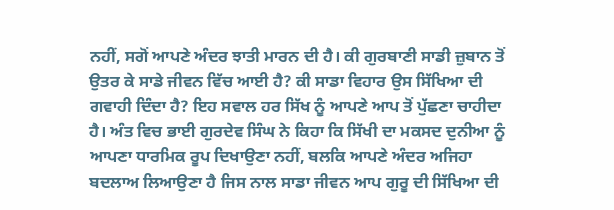ਨਹੀਂ, ਸਗੋਂ ਆਪਣੇ ਅੰਦਰ ਝਾਤੀ ਮਾਰਨ ਦੀ ਹੈ। ਕੀ ਗੁਰਬਾਣੀ ਸਾਡੀ ਜ਼ੁਬਾਨ ਤੋਂ ਉਤਰ ਕੇ ਸਾਡੇ ਜੀਵਨ ਵਿੱਚ ਆਈ ਹੈ? ਕੀ ਸਾਡਾ ਵਿਹਾਰ ਉਸ ਸਿੱਖਿਆ ਦੀ ਗਵਾਹੀ ਦਿੰਦਾ ਹੈ? ਇਹ ਸਵਾਲ ਹਰ ਸਿੱਖ ਨੂੰ ਆਪਣੇ ਆਪ ਤੋਂ ਪੁੱਛਣਾ ਚਾਹੀਦਾ ਹੈ। ਅੰਤ ਵਿਚ ਭਾਈ ਗੁਰਦੇਵ ਸਿੰਘ ਨੇ ਕਿਹਾ ਕਿ ਸਿੱਖੀ ਦਾ ਮਕਸਦ ਦੁਨੀਆ ਨੂੰ ਆਪਣਾ ਧਾਰਮਿਕ ਰੂਪ ਦਿਖਾਉਣਾ ਨਹੀਂ, ਬਲਕਿ ਆਪਣੇ ਅੰਦਰ ਅਜਿਹਾ ਬਦਲਾਅ ਲਿਆਉਣਾ ਹੈ ਜਿਸ ਨਾਲ ਸਾਡਾ ਜੀਵਨ ਆਪ ਗੁਰੂ ਦੀ ਸਿੱਖਿਆ ਦੀ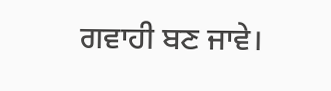ਗਵਾਹੀ ਬਣ ਜਾਵੇ।